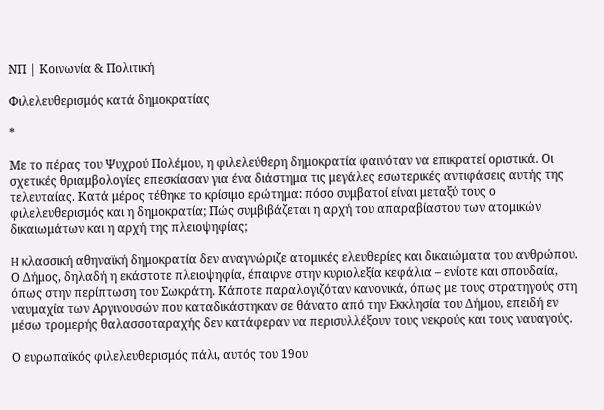ΝΠ | Κοινωνία & Πολιτική

Φιλελευθερισμός κατά δημοκρατίας

*

Με το πέρας του Ψυχρού Πολέμου, η φιλελεύθερη δημοκρατία φαινόταν να επικρατεί οριστικά. Οι σχετικές θριαμβολογίες επεσκίασαν για ένα διάστημα τις μεγάλες εσωτερικές αντιφάσεις αυτής της τελευταίας. Κατά μέρος τέθηκε το κρίσιμο ερώτημα: πόσο συμβατοί είναι μεταξύ τους ο φιλελευθερισμός και η δημοκρατία; Πώς συμβιβάζεται η αρχή του απαραβίαστου των ατομικών δικαιωμάτων και η αρχή της πλειοψηφίας;

H κλασσική αθηναϊκή δημοκρατία δεν αναγνώριζε ατομικές ελευθερίες και δικαιώματα του ανθρώπου. Ο Δήμος, δηλαδή η εκάστοτε πλειοψηφία, έπαιρνε στην κυριολεξία κεφάλια – ενίοτε και σπουδαία, όπως στην περίπτωση του Σωκράτη. Κάποτε παραλογιζόταν κανονικά, όπως με τους στρατηγούς στη ναυμαχία των Αργινουσών που καταδικάστηκαν σε θάνατο από την Εκκλησία του Δήμου, επειδή εν μέσω τρομερής θαλασσοταραχής δεν κατάφεραν να περισυλλέξουν τους νεκρούς και τους ναυαγούς.

Ο ευρωπαϊκός φιλελευθερισμός πάλι, αυτός του 19ου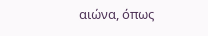αιώνα, όπως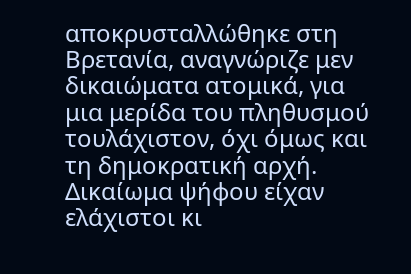αποκρυσταλλώθηκε στη Βρετανία, αναγνώριζε μεν δικαιώματα ατομικά, για μια μερίδα του πληθυσμού τουλάχιστον, όχι όμως και τη δημοκρατική αρχή. Δικαίωμα ψήφου είχαν ελάχιστοι κι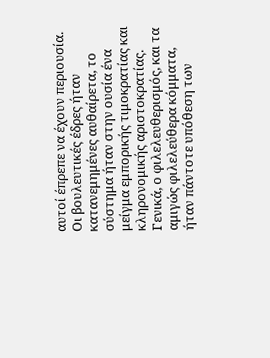αυτοί έπρεπε να έχουν περιουσία. Οι βουλευτικές έδρες ήταν κατανεμημένες αυθαίρετα, το σύστημα ήταν στην ουσία ένα μείγμα εμπορικής τιμοκρατίας και κληρονομικής αριστοκρατίας. Γενικά, ο φιλελευθερισμός, και τα αμιγώς φιλελεύθερα κόμματα, ήταν πάντοτε υπόθεση των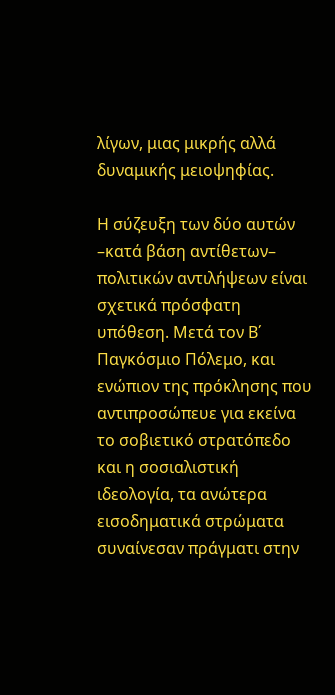λίγων, μιας μικρής αλλά δυναμικής μειοψηφίας.

Η σύζευξη των δύο αυτών –κατά βάση αντίθετων– πολιτικών αντιλήψεων είναι σχετικά πρόσφατη υπόθεση. Μετά τον Β΄ Παγκόσμιο Πόλεμο, και ενώπιον της πρόκλησης που αντιπροσώπευε για εκείνα το σοβιετικό στρατόπεδο και η σοσιαλιστική ιδεολογία, τα ανώτερα εισοδηματικά στρώματα συναίνεσαν πράγματι στην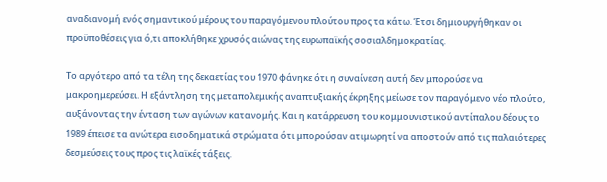αναδιανομή ενός σημαντικού μέρους του παραγόμενου πλούτου προς τα κάτω. Έτσι δημιουργήθηκαν οι προϋποθέσεις για ό,τι αποκλήθηκε χρυσός αιώνας της ευρωπαϊκής σοσιαλδημοκρατίας.

Το αργότερο από τα τέλη της δεκαετίας του 1970 φάνηκε ότι η συναίνεση αυτή δεν μπορούσε να μακροημερεύσει. Η εξάντληση της μεταπολεμικής αναπτυξιακής έκρηξης μείωσε τον παραγόμενο νέο πλούτο, αυξάνοντας την ένταση των αγώνων κατανομής. Και η κατάρρευση του κομμουνιστικού αντίπαλου δέους το 1989 έπεισε τα ανώτερα εισοδηματικά στρώματα ότι μπορούσαν ατιμωρητί να αποστούν από τις παλαιότερες δεσμεύσεις τους προς τις λαϊκές τάξεις.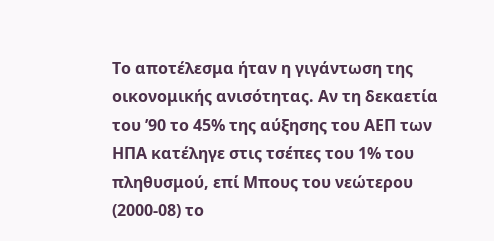Το αποτέλεσμα ήταν η γιγάντωση της οικονομικής ανισότητας. Αν τη δεκαετία του ’90 το 45% της αύξησης του ΑΕΠ των ΗΠΑ κατέληγε στις τσέπες του 1% του πληθυσμού, επί Μπους του νεώτερου (2000-08) το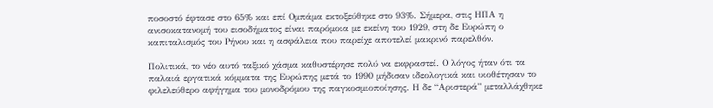ποσοστό έφτασε στο 65% και επί Ομπάμα εκτοξεύθηκε στο 93%. Σήμερα, στις ΗΠΑ η ανισοκατανομή του εισοδήματος είναι παρόμοια με εκείνη του 1929, στη δε Ευρώπη ο καπιταλισμός του Ρήνου και η ασφάλεια που παρείχε αποτελεί μακρινό παρελθόν.

Πολιτικά, το νέο αυτό ταξικό χάσμα καθυστέρησε πολύ να εκφραστεί. Ο λόγος ήταν ότι τα παλαιά εργατικά κόμματα της Ευρώπης μετά το 1990 μήδισαν ιδεολογικά και υιοθέτησαν το φιλελεύθερο αφήγημα του μονοδρόμου της παγκοσμιοποίησης. Η δε “Αριστερά” μεταλλάχθηκε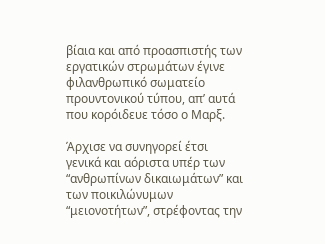βίαια και από προασπιστής των εργατικών στρωμάτων έγινε φιλανθρωπικό σωματείο προυντονικού τύπου, απ’ αυτά που κορόιδευε τόσο ο Μαρξ.

Άρχισε να συνηγορεί έτσι γενικά και αόριστα υπέρ των “ανθρωπίνων δικαιωμάτων” και των ποικιλώνυμων “μειονοτήτων”, στρέφοντας την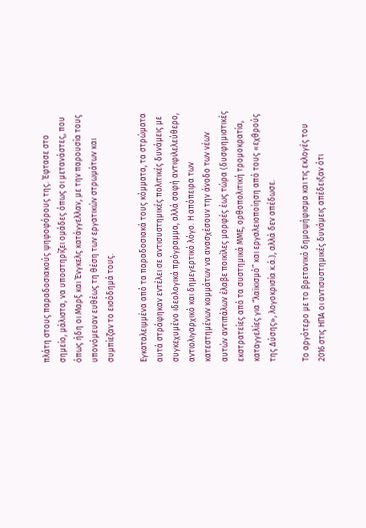πλάτη στους παραδοσιακούς ψηφοφόρους της. Έφτασε στο σημείο, μάλιστα, να υποστηρίζει ομάδες όπως οι μετανάστες, που όπως ήδη οι Μαρξ και Ένγκελς κατάγγελλαν, με την παρουσία τους υπονόμευαν ευθέως τη θέση των εργατικών στρωμάτων και συμπίεζαν το εισόδημά τους.

Εγκαταλειμμένα από τα παραδοσιακά τους κόμματα, τα στρώματα αυτά στράφηκαν εντέλει σε αντισυστημικές πολιτικές δυνάμεις με συγκεχυμένο ιδεολογικά πρόγραμμα, αλλά σαφή αντιφιλελεύθερο, αντιολιγαρχικό και δημεγερτικό λόγο. Η απόπειρα των κατεστημένων κομμάτων να ανασχέσουν την άνοδο των νέων αυτών αντιπάλων έλαβε ποικίλες μορφές έως τώρα (δυσφημιστικές εκστρατείες από τα συστημικά ΜΜΕ, ορθοπολιτική τρομοκρατία, καταγγελίες για “λαϊκισμό” και εργαλειοποίηση από τους «εχθρούς της Δύσης», λογοκρισία κ.ά.), αλλά δεν απέδωσε.

Το αργότερο με το βρετανικό δημοψήφισμα και τις εκλογές του 2016 στις ΗΠΑ οι αντισυστημικές δυνάμεις απέδειξαν ότι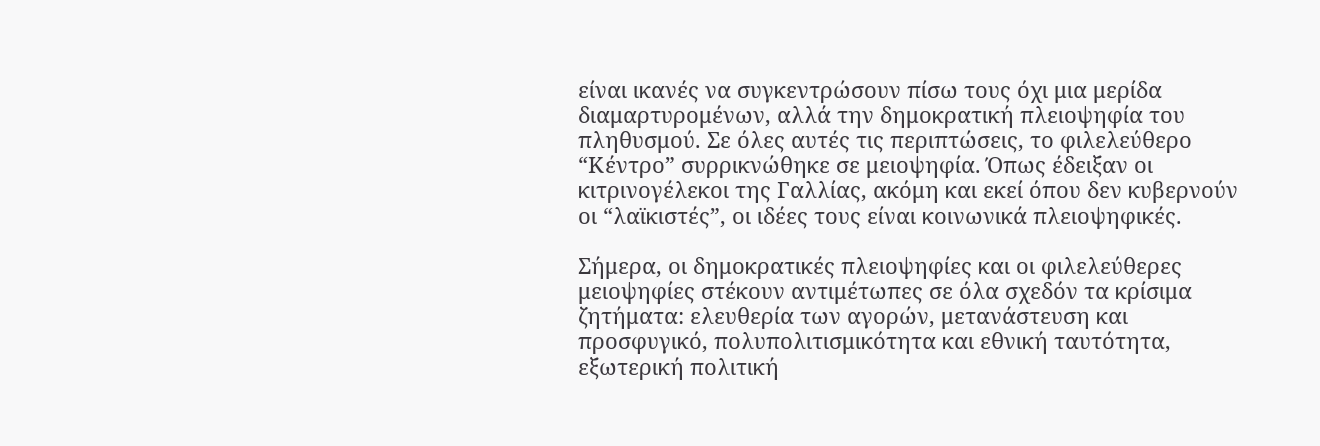είναι ικανές να συγκεντρώσουν πίσω τους όχι μια μερίδα διαμαρτυρομένων, αλλά την δημοκρατική πλειοψηφία του πληθυσμού. Σε όλες αυτές τις περιπτώσεις, το φιλελεύθερο “Κέντρο” συρρικνώθηκε σε μειοψηφία. Όπως έδειξαν οι κιτρινογέλεκοι της Γαλλίας, ακόμη και εκεί όπου δεν κυβερνούν οι “λαϊκιστές”, οι ιδέες τους είναι κοινωνικά πλειοψηφικές.

Σήμερα, οι δημοκρατικές πλειοψηφίες και οι φιλελεύθερες μειοψηφίες στέκουν αντιμέτωπες σε όλα σχεδόν τα κρίσιμα ζητήματα: ελευθερία των αγορών, μετανάστευση και προσφυγικό, πολυπολιτισμικότητα και εθνική ταυτότητα, εξωτερική πολιτική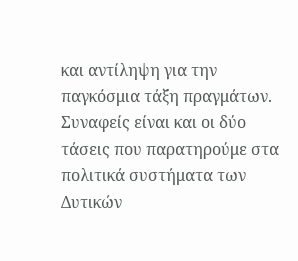και αντίληψη για την παγκόσμια τάξη πραγμάτων. Συναφείς είναι και οι δύο τάσεις που παρατηρούμε στα πολιτικά συστήματα των Δυτικών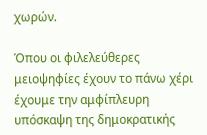χωρών.

Όπου οι φιλελεύθερες μειοψηφίες έχουν το πάνω χέρι έχουμε την αμφίπλευρη υπόσκαψη της δημοκρατικής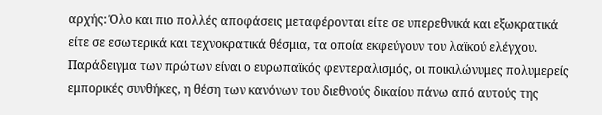αρχής: Όλο και πιο πολλές αποφάσεις μεταφέρονται είτε σε υπερεθνικά και εξωκρατικά είτε σε εσωτερικά και τεχνοκρατικά θέσμια, τα οποία εκφεύγουν του λαϊκού ελέγχου. Παράδειγμα των πρώτων είναι ο ευρωπαϊκός φεντεραλισμός, οι ποικιλώνυμες πολυμερείς εμπορικές συνθήκες, η θέση των κανόνων του διεθνούς δικαίου πάνω από αυτούς της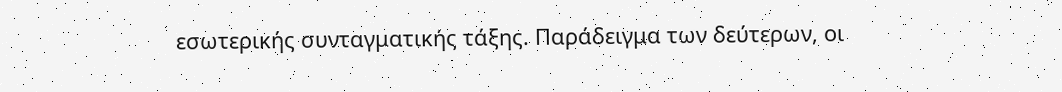εσωτερικής συνταγματικής τάξης. Παράδειγμα των δεύτερων, οι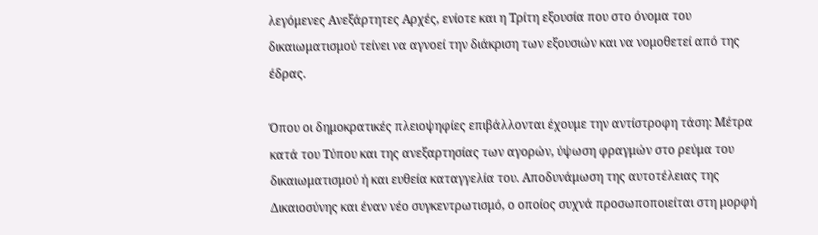λεγόμενες Ανεξάρτητες Αρχές, ενίοτε και η Τρίτη εξουσία που στο όνομα του δικαιωματισμού τείνει να αγνοεί την διάκριση των εξουσιών και να νομοθετεί από της έδρας.

Όπου οι δημοκρατικές πλειοψηφίες επιβάλλονται έχουμε την αντίστροφη τάση: Μέτρα κατά του Τύπου και της ανεξαρτησίας των αγορών, ύψωση φραγμών στο ρεύμα του δικαιωματισμού ή και ευθεία καταγγελία του. Αποδυνάμωση της αυτοτέλειας της Δικαιοσύνης και έναν νέο συγκεντρωτισμό, ο οποίος συχνά προσωποποιείται στη μορφή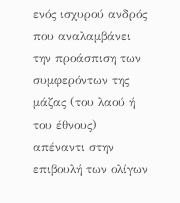ενός ισχυρού ανδρός που αναλαμβάνει την προάσπιση των συμφερόντων της μάζας (του λαού ή του έθνους) απέναντι στην επιβουλή των ολίγων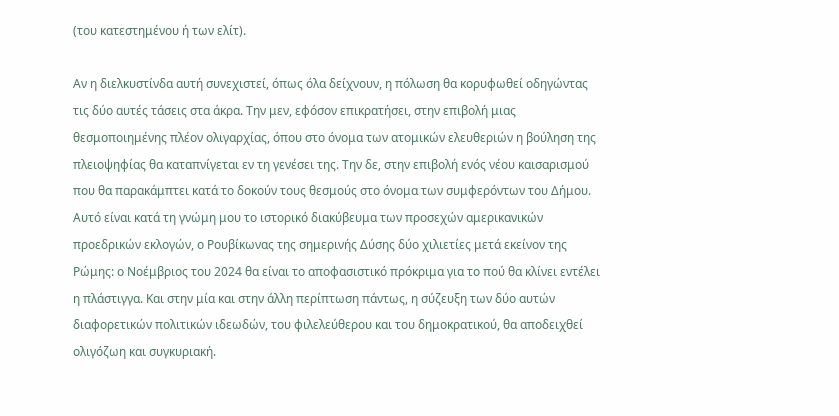(του κατεστημένου ή των ελίτ).

Αν η διελκυστίνδα αυτή συνεχιστεί, όπως όλα δείχνουν, η πόλωση θα κορυφωθεί οδηγώντας τις δύο αυτές τάσεις στα άκρα. Την μεν, εφόσον επικρατήσει, στην επιβολή μιας θεσμοποιημένης πλέον ολιγαρχίας, όπου στο όνομα των ατομικών ελευθεριών η βούληση της πλειοψηφίας θα καταπνίγεται εν τη γενέσει της. Την δε, στην επιβολή ενός νέου καισαρισμού που θα παρακάμπτει κατά το δοκούν τους θεσμούς στο όνομα των συμφερόντων του Δήμου. Αυτό είναι κατά τη γνώμη μου το ιστορικό διακύβευμα των προσεχών αμερικανικών προεδρικών εκλογών, ο Ρουβίκωνας της σημερινής Δύσης δύο χιλιετίες μετά εκείνον της Ρώμης: ο Νοέμβριος του 2024 θα είναι το αποφασιστικό πρόκριμα για το πού θα κλίνει εντέλει η πλάστιγγα. Και στην μία και στην άλλη περίπτωση πάντως, η σύζευξη των δύο αυτών διαφορετικών πολιτικών ιδεωδών, του φιλελεύθερου και του δημοκρατικού, θα αποδειχθεί ολιγόζωη και συγκυριακή.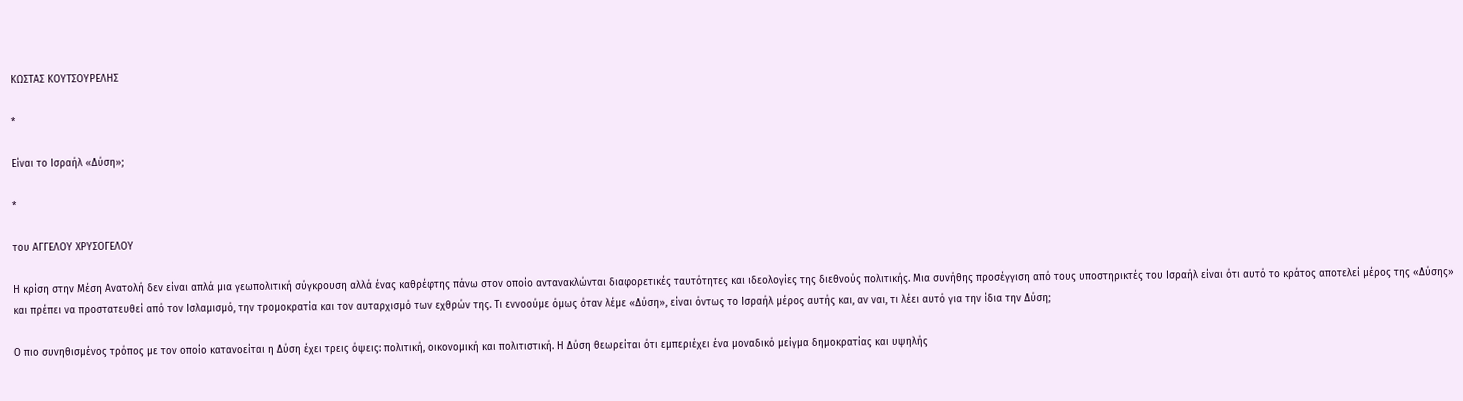ΚΩΣΤΑΣ ΚΟΥΤΣΟΥΡΕΛΗΣ

*

Είναι το Ισραήλ «Δύση»;

*

του ΑΓΓΕΛΟΥ ΧΡΥΣΟΓΕΛΟΥ

Η κρίση στην Μέση Ανατολή δεν είναι απλά μια γεωπολιτική σύγκρουση αλλά ένας καθρέφτης πάνω στον οποίο αντανακλώνται διαφορετικές ταυτότητες και ιδεολογίες της διεθνούς πολιτικής. Μια συνήθης προσέγγιση από τους υποστηρικτές του Ισραήλ είναι ότι αυτό το κράτος αποτελεί μέρος της «Δύσης» και πρέπει να προστατευθεί από τον Ισλαμισμό, την τρομοκρατία και τον αυταρχισμό των εχθρών της. Τι εννοούμε όμως όταν λέμε «Δύση», είναι όντως το Ισραήλ μέρος αυτής και, αν ναι, τι λέει αυτό για την ίδια την Δύση;

Ο πιο συνηθισμένος τρόπος με τον οποίο κατανοείται η Δύση έχει τρεις όψεις: πολιτική, οικονομική και πολιτιστική. Η Δύση θεωρείται ότι εμπεριέχει ένα μοναδικό μείγμα δημοκρατίας και υψηλής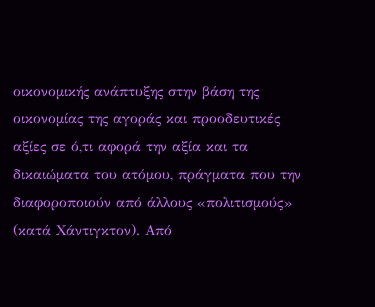οικονομικής ανάπτυξης στην βάση της οικονομίας της αγοράς και προοδευτικές αξίες σε ό,τι αφορά την αξία και τα δικαιώματα του ατόμου, πράγματα που την διαφοροποιούν από άλλους «πολιτισμούς» (κατά Χάντιγκτον). Από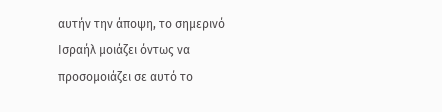αυτήν την άποψη, το σημερινό Ισραήλ μοιάζει όντως να προσομοιάζει σε αυτό το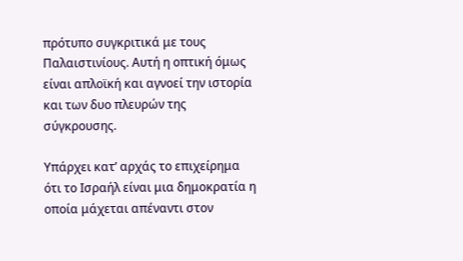πρότυπο συγκριτικά με τους Παλαιστινίους. Αυτή η οπτική όμως είναι απλοϊκή και αγνοεί την ιστορία και των δυο πλευρών της σύγκρουσης.

Υπάρχει κατ’ αρχάς το επιχείρημα ότι το Ισραήλ είναι μια δημοκρατία η οποία μάχεται απέναντι στον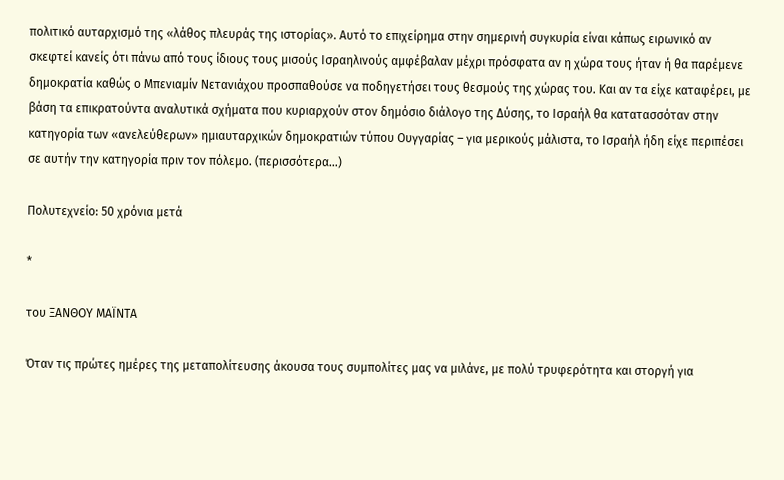πολιτικό αυταρχισμό της «λάθος πλευράς της ιστορίας». Αυτό το επιχείρημα στην σημερινή συγκυρία είναι κάπως ειρωνικό αν σκεφτεί κανείς ότι πάνω από τους ίδιους τους μισούς Ισραηλινούς αμφέβαλαν μέχρι πρόσφατα αν η χώρα τους ήταν ή θα παρέμενε δημοκρατία καθώς ο Μπενιαμίν Νετανιάχου προσπαθούσε να ποδηγετήσει τους θεσμούς της χώρας του. Και αν τα είχε καταφέρει, με βάση τα επικρατούντα αναλυτικά σχήματα που κυριαρχούν στον δημόσιο διάλογο της Δύσης, το Ισραήλ θα κατατασσόταν στην κατηγορία των «ανελεύθερων» ημιαυταρχικών δημοκρατιών τύπου Ουγγαρίας – για μερικούς μάλιστα, το Ισραήλ ήδη είχε περιπέσει σε αυτήν την κατηγορία πριν τον πόλεμο. (περισσότερα…)

Πολυτεχνείο: 50 χρόνια μετά

*

του ΞΑΝΘΟΥ ΜΑΪΝΤΑ

Όταν τις πρώτες ημέρες της μεταπολίτευσης άκουσα τους συμπολίτες μας να μιλάνε, με πολύ τρυφερότητα και στοργή για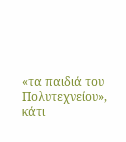«τα παιδιά του Πολυτεχνείου», κάτι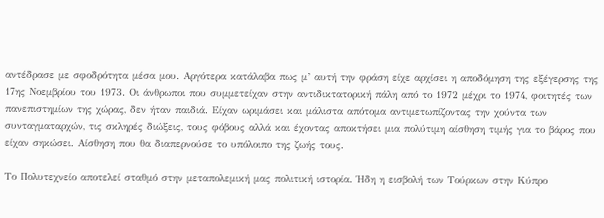αντέδρασε με σφοδρότητα μέσα μου. Αργότερα κατάλαβα πως μ’ αυτή την φράση είχε αρχίσει η αποδόμηση της εξέγερσης της 17ης Νοεμβρίου του 1973. Οι άνθρωποι που συμμετείχαν στην αντιδικτατορική πάλη από το 1972 μέχρι το 1974, φοιτητές των πανεπιστημίων της χώρας, δεν ήταν παιδιά. Είχαν ωριμάσει και μάλιστα απότομα αντιμετωπίζοντας την χούντα των συνταγματαρχών, τις σκληρές διώξεις, τους φόβους αλλά και έχοντας αποκτήσει μια πολύτιμη αίσθηση τιμής για το βάρος που είχαν σηκώσει. Αίσθηση που θα διαπερνούσε το υπόλοιπο της ζωής τους.

Το Πολυτεχνείο αποτελεί σταθμό στην μεταπολεμική μας πολιτική ιστορία. Ήδη η εισβολή των Τούρκων στην Κύπρο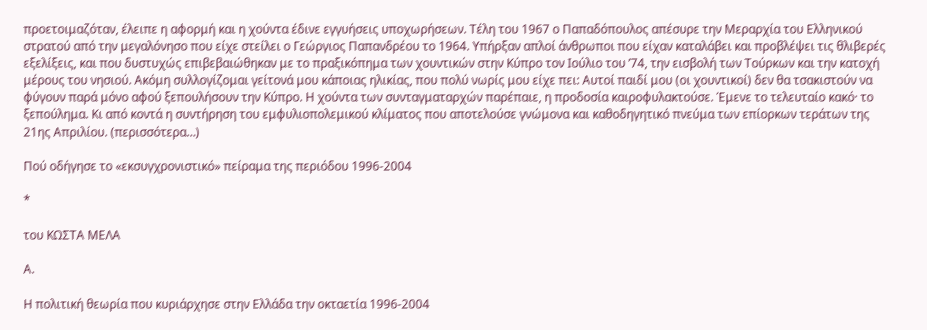προετοιμαζόταν, έλειπε η αφορμή και η χούντα έδινε εγγυήσεις υποχωρήσεων. Τέλη του 1967 ο Παπαδόπουλος απέσυρε την Μεραρχία του Ελληνικού στρατού από την μεγαλόνησο που είχε στείλει ο Γεώργιος Παπανδρέου το 1964. Υπήρξαν απλοί άνθρωποι που είχαν καταλάβει και προβλέψει τις θλιβερές εξελίξεις, και που δυστυχώς επιβεβαιώθηκαν με το πραξικόπημα των χουντικών στην Κύπρο τον Ιούλιο του ’74, την εισβολή των Τούρκων και την κατοχή μέρους του νησιού. Ακόμη συλλογίζομαι γείτονά μου κάποιας ηλικίας, που πολύ νωρίς μου είχε πει: Αυτοί παιδί μου (οι χουντικοί) δεν θα τσακιστούν να φύγουν παρά μόνο αφού ξεπουλήσουν την Κύπρο. Η χούντα των συνταγματαρχών παρέπαιε, η προδοσία καιροφυλακτούσε. Έμενε το τελευταίο κακό· το ξεπούλημα. Κι από κοντά η συντήρηση του εμφυλιοπολεμικού κλίματος που αποτελούσε γνώμονα και καθοδηγητικό πνεύμα των επίορκων τεράτων της 21ης Απριλίου. (περισσότερα…)

Πού οδήγησε το «εκσυγχρονιστικό» πείραμα της περιόδου 1996-2004

*

του ΚΩΣΤΑ ΜΕΛΑ

Α.

Η πολιτική θεωρία που κυριάρχησε στην Ελλάδα την οκταετία 1996-2004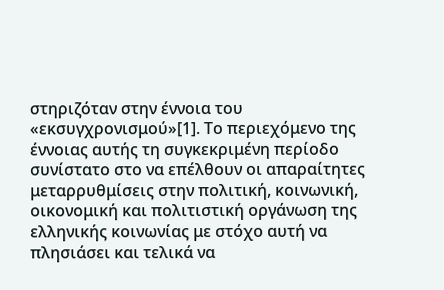στηριζόταν στην έννοια του «εκσυγχρονισμού»[1]. Το περιεχόμενο της έννοιας αυτής τη συγκεκριμένη περίοδο συνίστατο στο να επέλθουν οι απαραίτητες μεταρρυθμίσεις στην πολιτική, κοινωνική, οικονομική και πολιτιστική οργάνωση της ελληνικής κοινωνίας με στόχο αυτή να πλησιάσει και τελικά να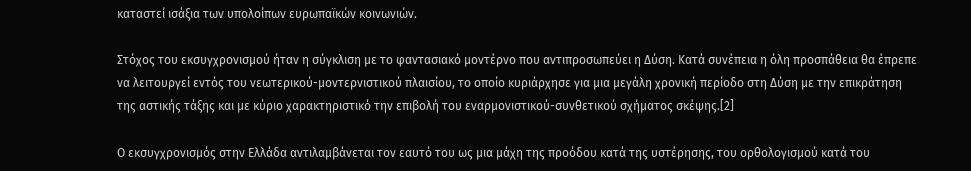καταστεί ισάξια των υπολοίπων ευρωπαϊκών κοινωνιών.

Στόχος του εκσυγχρονισμού ήταν η σύγκλιση με το φαντασιακό μοντέρνο που αντιπροσωπεύει η Δύση. Κατά συνέπεια η όλη προσπάθεια θα έπρεπε να λειτουργεί εντός του νεωτερικού-μοντερνιστικού πλαισίου, το οποίο κυριάρχησε για μια μεγάλη χρονική περίοδο στη Δύση με την επικράτηση της αστικής τάξης και με κύριο χαρακτηριστικό την επιβολή του εναρμονιστικού-συνθετικού σχήματος σκέψης.[2]

Ο εκσυγχρονισμός στην Ελλάδα αντιλαμβάνεται τον εαυτό του ως μια μάχη της προόδου κατά της υστέρησης, του ορθολογισμού κατά του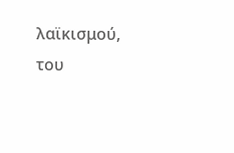λαϊκισμού, του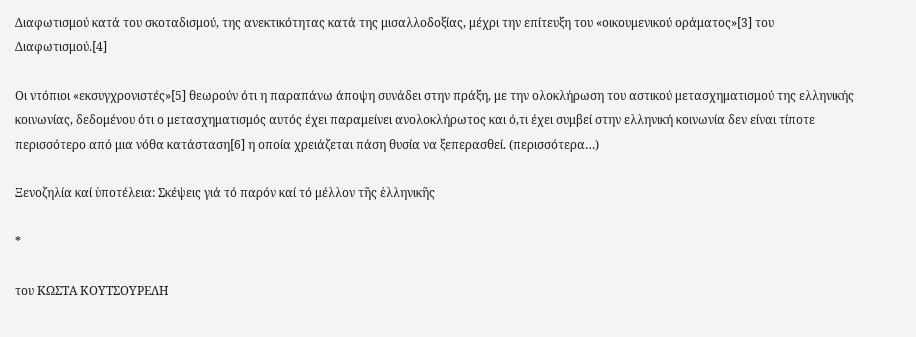Διαφωτισμού κατά του σκοταδισμού, της ανεκτικότητας κατά της μισαλλοδοξίας, μέχρι την επίτευξη του «οικουμενικού οράματος»[3] του Διαφωτισμού.[4]

Οι ντόπιοι «εκσυγχρονιστές»[5] θεωρούν ότι η παραπάνω άποψη συνάδει στην πράξη, με την ολοκλήρωση του αστικού μετασχηματισμού της ελληνικής κοινωνίας, δεδομένου ότι ο μετασχηματισμός αυτός έχει παραμείνει ανολοκλήρωτος και ό,τι έχει συμβεί στην ελληνική κοινωνία δεν είναι τίποτε περισσότερο από μια νόθα κατάσταση[6] η οποία χρειάζεται πάση θυσία να ξεπερασθεί. (περισσότερα…)

Ξενοζηλία καί ὑποτέλεια: Σκέψεις γιά τό παρόν καί τό μέλλον τῆς ἑλληνικῆς

*

του ΚΩΣΤΑ ΚΟΥΤΣΟΥΡΕΛΗ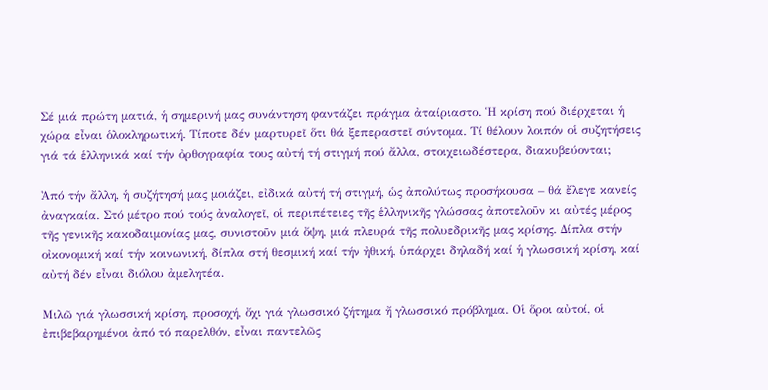Σέ μιά πρώτη ματιά, ἡ σημερινή μας συνάντηση φαντάζει πράγμα ἀταίριαστο. Ἡ κρίση πού διέρχεται ἡ χώρα εἶναι ὁλοκληρωτική. Τίποτε δέν μαρτυρεῖ ὅτι θά ξεπεραστεῖ σύντομα. Τί θέλουν λοιπόν οἱ συζητήσεις γιά τά ἑλληνικά καί τήν ὀρθογραφία τους αὐτή τή στιγμή πού ἄλλα, στοιχειωδέστερα, διακυβεύονται;

Ἀπό τήν ἄλλη, ἡ συζήτησή μας μοιάζει, εἰδικά αὐτή τή στιγμή, ὡς ἀπολύτως προσήκουσα – θά ἔλεγε κανείς ἀναγκαία. Στό μέτρο πού τούς ἀναλογεῖ, οἱ περιπέτειες τῆς ἑλληνικῆς γλώσσας ἀποτελοῦν κι αὐτές μέρος τῆς γενικῆς κακοδαιμονίας μας, συνιστοῦν μιά ὄψη, μιά πλευρά τῆς πολυεδρικῆς μας κρίσης. Δίπλα στήν οἰκονομική καί τήν κοινωνική, δίπλα στή θεσμική καί τήν ἠθική, ὑπάρχει δηλαδή καί ἡ γλωσσική κρίση, καί αὐτή δέν εἶναι διόλου ἀμελητέα.

Μιλῶ γιά γλωσσική κρίση, προσοχή, ὄχι γιά γλωσσικό ζήτημα ἤ γλωσσικό πρόβλημα. Οἱ ὅροι αὐτοί, οἱ ἐπιβεβαρημένοι ἀπό τό παρελθόν, εἶναι παντελῶς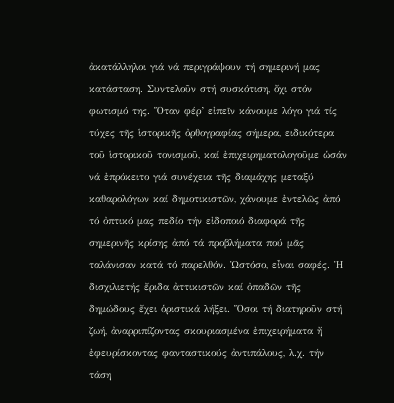ἀκατάλληλοι γιά νά περιγράψουν τή σημερινή μας κατάσταση. Συντελοῦν στή συσκότιση, ὄχι στόν φωτισμό της. Ὅταν φέρ’ εἰπεῖν κάνουμε λόγο γιά τίς τύχες τῆς ἱστορικῆς ὀρθογραφίας σήμερα, ειδικότερα τοῦ ἱστορικοῦ τονισμοῦ, καί ἐπιχειρηματολογοῦμε ὡσάν νά ἐπρόκειτο γιά συνέχεια τῆς διαμάχης μεταξύ καθαρολόγων καί δημοτικιστῶν, χάνουμε ἐντελῶς ἀπό τό ὀπτικό μας πεδίο τήν εἰδοποιό διαφορά τῆς σημερινῆς κρίσης ἀπό τά προβλήματα πού μᾶς ταλάνισαν κατά τό παρελθόν. Ὡστόσο, εἶναι σαφές. Ἡ δισχιλιετής ἔριδα ἀττικιστῶν καί ὀπαδῶν τῆς δημώδους ἔχει ὁριστικά λήξει. Ὅσοι τή διατηροῦν στή ζωή, ἀναρριπίζοντας σκουριασμένα ἐπιχειρήματα ἤ ἐφευρίσκοντας φανταστικούς ἀντιπάλους, λ.χ. τήν τάση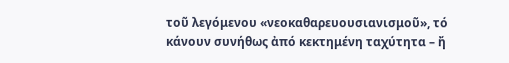τοῦ λεγόμενου «νεοκαθαρευουσιανισμοῦ», τό κάνουν συνήθως ἀπό κεκτημένη ταχύτητα – ἤ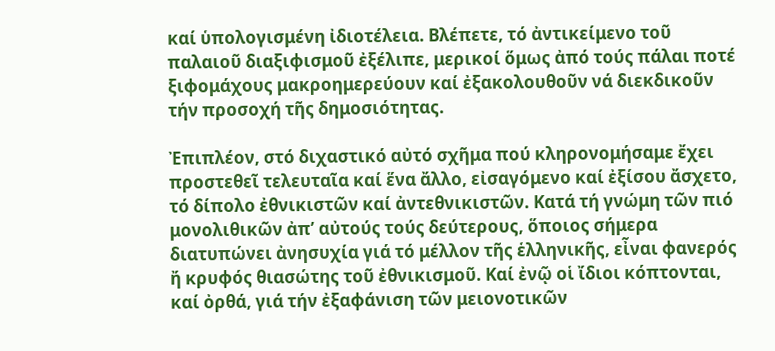καί ὑπολογισμένη ἰδιοτέλεια. Βλέπετε, τό ἀντικείμενο τοῦ παλαιοῦ διαξιφισμοῦ ἐξέλιπε, μερικοί ὅμως ἀπό τούς πάλαι ποτέ ξιφομάχους μακροημερεύουν καί ἐξακολουθοῦν νά διεκδικοῦν τήν προσοχή τῆς δημοσιότητας.

Ἐπιπλέον, στό διχαστικό αὐτό σχῆμα πού κληρονομήσαμε ἔχει προστεθεῖ τελευταῖα καί ἕνα ἄλλο, εἰσαγόμενο καί ἐξίσου ἄσχετο, τό δίπολο ἐθνικιστῶν καί ἀντεθνικιστῶν. Κατά τή γνώμη τῶν πιό μονολιθικῶν ἀπ’ αὐτούς τούς δεύτερους, ὅποιος σήμερα διατυπώνει ἀνησυχία γιά τό μέλλον τῆς ἑλληνικῆς, εἶναι φανερός ἤ κρυφός θιασώτης τοῦ ἐθνικισμοῦ. Καί ἐνῷ οἱ ἴδιοι κόπτονται, καί ὀρθά, γιά τήν ἐξαφάνιση τῶν μειονοτικῶν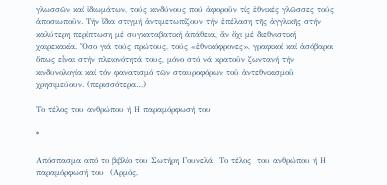γλωσσῶν καί ἰδιωμάτων, τούς κινδύνους πού ἀφοροῦν τίς ἐθνικές γλῶσσες τούς ἀποσιωποῦν. Τήν ἴδια στιγμή ἀντιμετωπίζουν τήν ἐπέλαση τῆς ἀγγλικῆς στήν καλύτερη περίπτωση μέ συγκαταβατική ἀπάθεια, ἄν ὄχι μέ διεθνιστική χαιρεκακία. Ὅσο γιά τούς πρώτους, τούς «ἐθνικόφρονες», γραφικοί καί ἀσόβαροι ὅπως εἶναι στήν πλειονότητά τους, μόνο στό νά κρατοῦν ζωντανή τήν κινδυνολογία καί τόν φανατισμό τῶν σταυροφόρων τοῦ ἀντεθνικισμοῦ χρησιμεύουν. (περισσότερα…)

Το τέλος του ανθρώπου ή Η παραμόρφωσή του

*

Απόσπασμα από το βιβλίο του Σωτήρη Γουνελά  Το τέλος  του ανθρώπου ή Η παραμόρφωσή του  (Αρμός,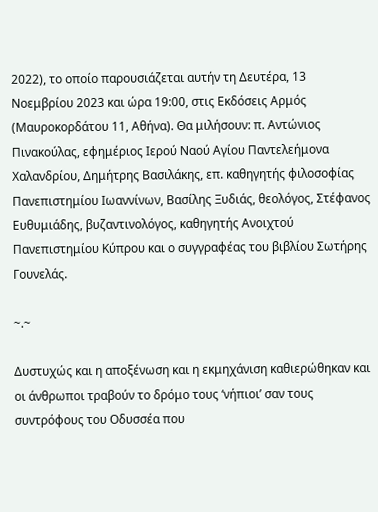2022), το οποίο παρουσιάζεται αυτήν τη Δευτέρα, 13 Νοεμβρίου 2023 και ώρα 19:00, στις Εκδόσεις Αρμός (Μαυροκορδάτου 11, Αθήνα). Θα μιλήσoυν: π. Αντώνιος Πινακούλας, εφημέριος Ιερού Ναού Αγίου Παντελεήμονα Χαλανδρίου, Δημήτρης Βασιλάκης, επ. καθηγητής φιλοσοφίας Πανεπιστημίου Ιωαννίνων, Βασίλης Ξυδιάς, θεολόγος, Στέφανος Ευθυμιάδης, βυζαντινολόγος, καθηγητής Ανοιχτού Πανεπιστημίου Κύπρου και ο συγγραφέας του βιβλίου Σωτήρης Γουνελάς.

~.~

Δυστυχώς και η αποξένωση και η εκμηχάνιση καθιερώθηκαν και οι άνθρωποι τραβούν το δρόμο τους ‘νήπιοι’ σαν τους συντρόφους του Οδυσσέα που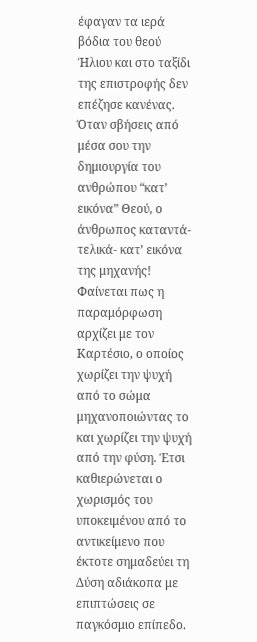έφαγαν τα ιερά βόδια του θεού Ήλιου και στο ταξίδι της επιστροφής δεν επέζησε κανένας. Όταν σβήσεις από μέσα σου την δημιουργία του ανθρώπου “κατ’ εικόνα” Θεού, ο άνθρωπος καταντά-τελικά- κατ’ εικόνα της μηχανής! Φαίνεται πως η παραμόρφωση αρχίζει με τον Καρτέσιο, ο οποίος χωρίζει την ψυχή από το σώμα μηχανοποιώντας το και χωρίζει την ψυχή από την φύση. Έτσι καθιερώνεται ο χωρισμός του υποκειμένου από το αντικείμενο που έκτοτε σημαδεύει τη Δύση αδιάκοπα με επιπτώσεις σε παγκόσμιο επίπεδο.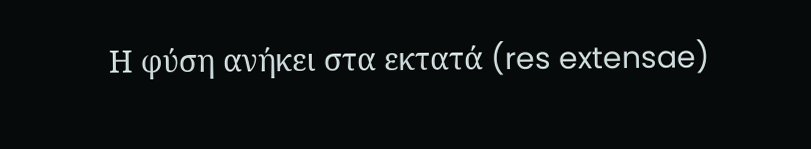Η φύση ανήκει στα εκτατά (res extensae)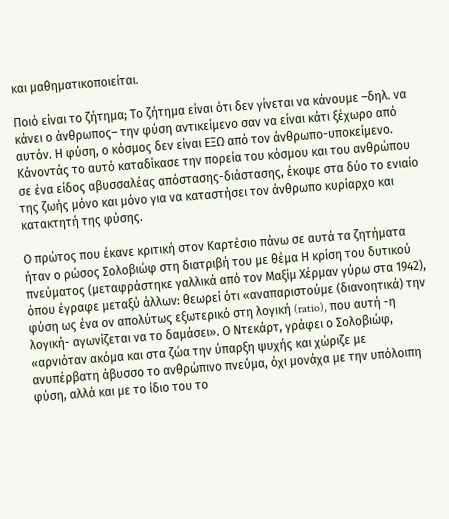και μαθηματικοποιείται.

Ποιό είναι το ζήτημα; Το ζήτημα είναι ότι δεν γίνεται να κάνουμε –δηλ. να κάνει ο άνθρωπος– την φύση αντικείμενο σαν να είναι κάτι ξέχωρο από αυτόν. Η φύση, ο κόσμος δεν είναι ΕΞΩ από τον άνθρωπο-υποκείμενο. Κάνοντάς το αυτό καταδίκασε την πορεία του κόσμου και του ανθρώπου σε ένα είδος αβυσσαλέας απόστασης-διάστασης, έκοψε στα δύο το ενιαίο της ζωής μόνο και μόνο για να καταστήσει τον άνθρωπο κυρίαρχο και κατακτητή της φύσης.

Ο πρώτος που έκανε κριτική στον Καρτέσιο πάνω σε αυτά τα ζητήματα ήταν ο ρώσος Σολοβιώφ στη διατριβή του με θέμα Η κρίση του δυτικού πνεύματος (μεταφράστηκε γαλλικά από τον Μαξίμ Χέρμαν γύρω στα 1942), όπου έγραφε μεταξύ άλλων: θεωρεί ότι «αναπαριστούμε (διανοητικά) την φύση ως ένα ον απολύτως εξωτερικό στη λογική (ratio), που αυτή -η λογική- αγωνίζεται να το δαμάσει». Ο Ντεκάρτ, γράφει ο Σολοβιώφ, «αρνιόταν ακόμα και στα ζώα την ύπαρξη ψυχής και χώριζε με ανυπέρβατη άβυσσο το ανθρώπινο πνεύμα, όχι μονάχα με την υπόλοιπη φύση, αλλά και με το ίδιο του το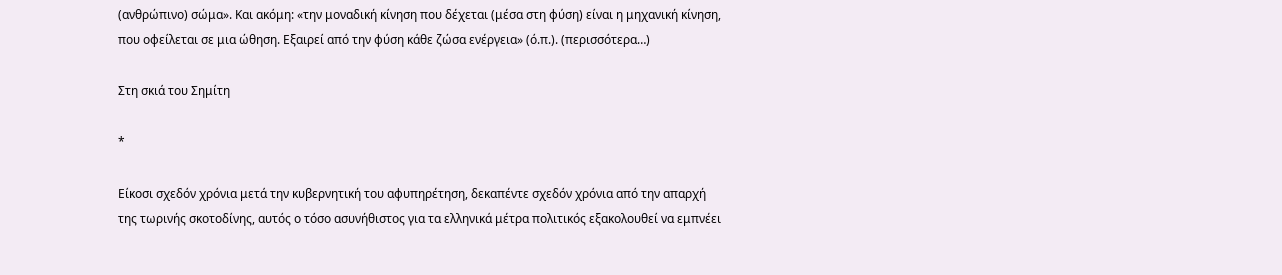(ανθρώπινο) σώμα». Και ακόμη: «την μοναδική κίνηση που δέχεται (μέσα στη φύση) είναι η μηχανική κίνηση, που οφείλεται σε μια ώθηση. Εξαιρεί από την φύση κάθε ζώσα ενέργεια» (ό.π.). (περισσότερα…)

Στη σκιά του Σημίτη

*

Είκοσι σχεδόν χρόνια μετά την κυβερνητική του αφυπηρέτηση, δεκαπέντε σχεδόν χρόνια από την απαρχή της τωρινής σκοτοδίνης, αυτός ο τόσο ασυνήθιστος για τα ελληνικά μέτρα πολιτικός εξακολουθεί να εμπνέει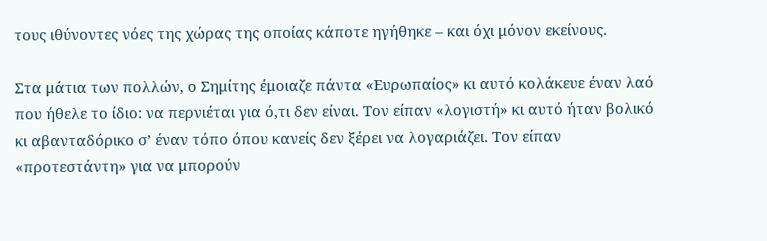τους ιθύνοντες νόες της χώρας της οποίας κάποτε ηγήθηκε – και όχι μόνον εκείνους.

Στα μάτια των πολλών, ο Σημίτης έμοιαζε πάντα «Ευρωπαίος» κι αυτό κολάκευε έναν λαό που ήθελε το ίδιο: να περνιέται για ό,τι δεν είναι. Τον είπαν «λογιστή» κι αυτό ήταν βολικό κι αβανταδόρικο σ’ έναν τόπο όπου κανείς δεν ξέρει να λογαριάζει. Τον είπαν «προτεστάντη» για να μπορούν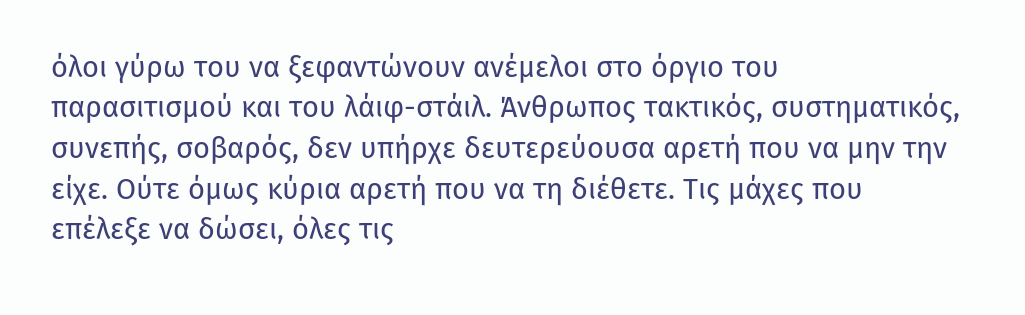όλοι γύρω του να ξεφαντώνουν ανέμελοι στο όργιο του παρασιτισμού και του λάιφ-στάιλ. Άνθρωπος τακτικός, συστηματικός, συνεπής, σοβαρός, δεν υπήρχε δευτερεύουσα αρετή που να μην την είχε. Ούτε όμως κύρια αρετή που να τη διέθετε. Τις μάχες που επέλεξε να δώσει, όλες τις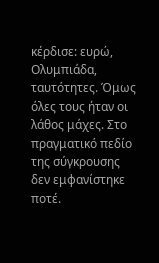κέρδισε: ευρώ, Ολυμπιάδα, ταυτότητες. Όμως όλες τους ήταν οι λάθος μάχες. Στο πραγματικό πεδίο της σύγκρουσης δεν εμφανίστηκε ποτέ.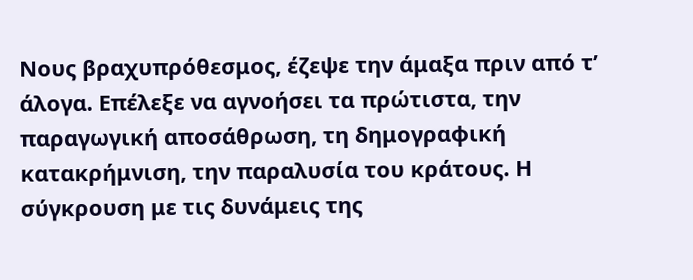Νους βραχυπρόθεσμος, έζεψε την άμαξα πριν από τ’ άλογα. Επέλεξε να αγνοήσει τα πρώτιστα, την παραγωγική αποσάθρωση, τη δημογραφική κατακρήμνιση, την παραλυσία του κράτους. Η σύγκρουση με τις δυνάμεις της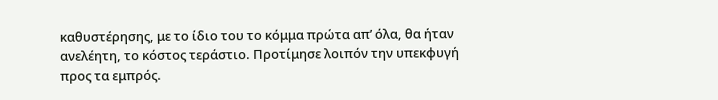καθυστέρησης, με το ίδιο του το κόμμα πρώτα απ’ όλα, θα ήταν ανελέητη, το κόστος τεράστιο. Προτίμησε λοιπόν την υπεκφυγή προς τα εμπρός.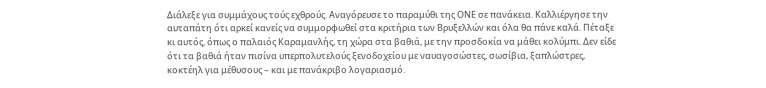Διάλεξε για συμμάχους τούς εχθρούς. Αναγόρευσε το παραμύθι της ΟΝΕ σε πανάκεια. Καλλιέργησε την αυταπάτη ότι αρκεί κανείς να συμμορφωθεί στα κριτήρια των Βρυξελλών και όλα θα πάνε καλά. Πέταξε κι αυτός, όπως ο παλαιός Καραμανλής, τη χώρα στα βαθιά, με την προσδοκία να μάθει κολύμπι. Δεν είδε ότι τα βαθιά ήταν πισίνα υπερπολυτελούς ξενοδοχείου με ναυαγοσώστες, σωσίβια, ξαπλώστρες, κοκτέηλ για μέθυσους – και με πανάκριβο λογαριασμό.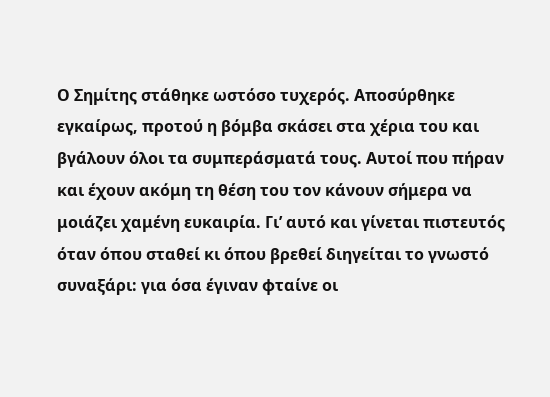Ο Σημίτης στάθηκε ωστόσο τυχερός. Αποσύρθηκε εγκαίρως, προτού η βόμβα σκάσει στα χέρια του και βγάλουν όλοι τα συμπεράσματά τους. Αυτοί που πήραν και έχουν ακόμη τη θέση του τον κάνουν σήμερα να μοιάζει χαμένη ευκαιρία. Γι’ αυτό και γίνεται πιστευτός όταν όπου σταθεί κι όπου βρεθεί διηγείται το γνωστό συναξάρι: για όσα έγιναν φταίνε οι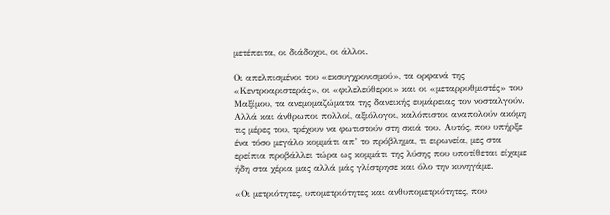μετέπειτα, οι διάδοχοι, οι άλλοι.

Οι απελπισμένοι του «εκσυγχρονισμού», τα ορφανά της «Κεντροαριστεράς», οι «φιλελεύθεροι» και οι «μεταρρυθμιστές» του Μαξίμου, τα ανεμομαζώματα της δανεικής ευμάρειας τον νοσταλγούν. Αλλά και άνθρωποι πολλοί, αξιόλογοι, καλόπιστοι αναπολούν ακόμη τις μέρες του, τρέχουν να φωτιστούν στη σκιά του. Αυτός, που υπήρξε ένα τόσο μεγάλο κομμάτι απ’ το πρόβλημα, τι ειρωνεία, μες στα ερείπια προβάλλει τώρα ως κομμάτι της λύσης που υποτίθεται είχαμε ήδη στα χέρια μας αλλά μάς γλίστρησε και όλο την κυνηγάμε.

«Οι μετριότητες, υπομετριότητες και ανθυπομετριότητες, που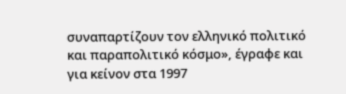συναπαρτίζουν τον ελληνικό πολιτικό και παραπολιτικό κόσμο», έγραφε και για κείνον στα 1997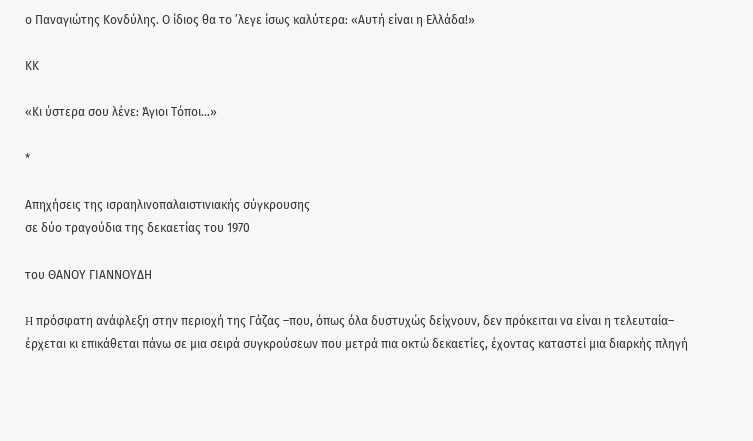ο Παναγιώτης Κονδύλης. Ο ίδιος θα το ’λεγε ίσως καλύτερα: «Αυτή είναι η Ελλάδα!»

ΚΚ

«Κι ύστερα σου λένε: Άγιοι Τόποι…»

*

Απηχήσεις της ισραηλινοπαλαιστινιακής σύγκρουσης
σε δύο τραγούδια της δεκαετίας του 1970

του ΘΑΝΟΥ ΓΙΑΝΝΟΥΔΗ

H πρόσφατη ανάφλεξη στην περιοχή της Γάζας –που, όπως όλα δυστυχώς δείχνουν, δεν πρόκειται να είναι η τελευταία– έρχεται κι επικάθεται πάνω σε μια σειρά συγκρούσεων που μετρά πια οκτώ δεκαετίες, έχοντας καταστεί μια διαρκής πληγή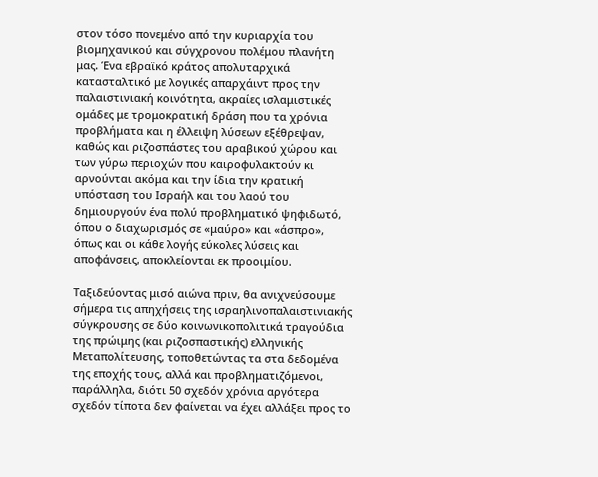στον τόσο πονεμένο από την κυριαρχία του βιομηχανικού και σύγχρονου πολέμου πλανήτη μας. Ένα εβραϊκό κράτος απολυταρχικά κατασταλτικό με λογικές απαρχάιντ προς την παλαιστινιακή κοινότητα, ακραίες ισλαμιστικές ομάδες με τρομοκρατική δράση που τα χρόνια προβλήματα και η έλλειψη λύσεων εξέθρεψαν, καθώς και ριζοσπάστες του αραβικού χώρου και των γύρω περιοχών που καιροφυλακτούν κι αρνούνται ακόμα και την ίδια την κρατική υπόσταση του Ισραήλ και του λαού του δημιουργούν ένα πολύ προβληματικό ψηφιδωτό, όπου ο διαχωρισμός σε «μαύρο» και «άσπρο», όπως και οι κάθε λογής εύκολες λύσεις και αποφάνσεις, αποκλείονται εκ προοιμίου.

Ταξιδεύοντας μισό αιώνα πριν, θα ανιχνεύσουμε σήμερα τις απηχήσεις της ισραηλινοπαλαιστινιακής σύγκρουσης σε δύο κοινωνικοπολιτικά τραγούδια της πρώιμης (και ριζοσπαστικής) ελληνικής Μεταπολίτευσης, τοποθετώντας τα στα δεδομένα της εποχής τους, αλλά και προβληματιζόμενοι, παράλληλα, διότι 50 σχεδόν χρόνια αργότερα σχεδόν τίποτα δεν φαίνεται να έχει αλλάξει προς το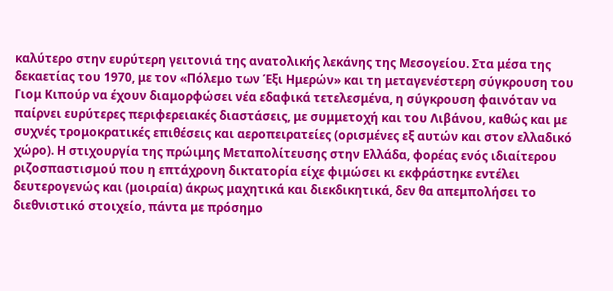καλύτερο στην ευρύτερη γειτονιά της ανατολικής λεκάνης της Μεσογείου. Στα μέσα της δεκαετίας του 1970, με τον «Πόλεμο των Έξι Ημερών» και τη μεταγενέστερη σύγκρουση του Γιομ Κιπούρ να έχουν διαμορφώσει νέα εδαφικά τετελεσμένα, η σύγκρουση φαινόταν να παίρνει ευρύτερες περιφερειακές διαστάσεις, με συμμετοχή και του Λιβάνου, καθώς και με συχνές τρομοκρατικές επιθέσεις και αεροπειρατείες (ορισμένες εξ αυτών και στον ελλαδικό χώρο). Η στιχουργία της πρώιμης Μεταπολίτευσης στην Ελλάδα, φορέας ενός ιδιαίτερου ριζοσπαστισμού που η επτάχρονη δικτατορία είχε φιμώσει κι εκφράστηκε εντέλει δευτερογενώς και (μοιραία) άκρως μαχητικά και διεκδικητικά, δεν θα απεμπολήσει το διεθνιστικό στοιχείο, πάντα με πρόσημο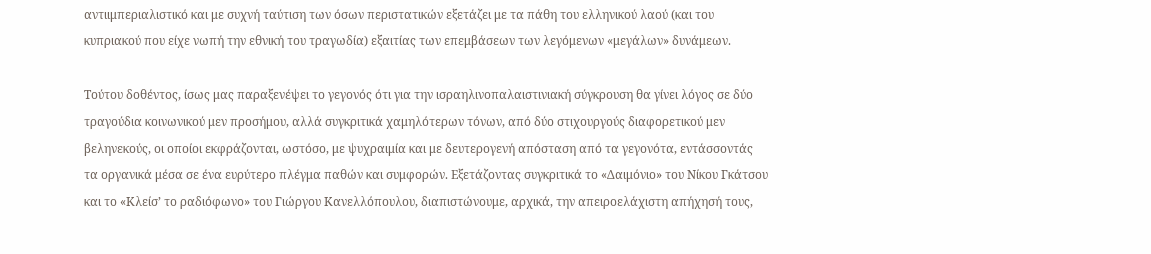αντιιμπεριαλιστικό και με συχνή ταύτιση των όσων περιστατικών εξετάζει με τα πάθη του ελληνικού λαού (και του κυπριακού που είχε νωπή την εθνική του τραγωδία) εξαιτίας των επεμβάσεων των λεγόμενων «μεγάλων» δυνάμεων.

Τούτου δοθέντος, ίσως μας παραξενέψει το γεγονός ότι για την ισραηλινοπαλαιστινιακή σύγκρουση θα γίνει λόγος σε δύο τραγούδια κοινωνικού μεν προσήμου, αλλά συγκριτικά χαμηλότερων τόνων, από δύο στιχουργούς διαφορετικού μεν βεληνεκούς, οι οποίοι εκφράζονται, ωστόσο, με ψυχραιμία και με δευτερογενή απόσταση από τα γεγονότα, εντάσσοντάς τα οργανικά μέσα σε ένα ευρύτερο πλέγμα παθών και συμφορών. Εξετάζοντας συγκριτικά το «Δαιμόνιο» του Νίκου Γκάτσου και το «Κλείσ’ το ραδιόφωνο» του Γιώργου Κανελλόπουλου, διαπιστώνουμε, αρχικά, την απειροελάχιστη απήχησή τους,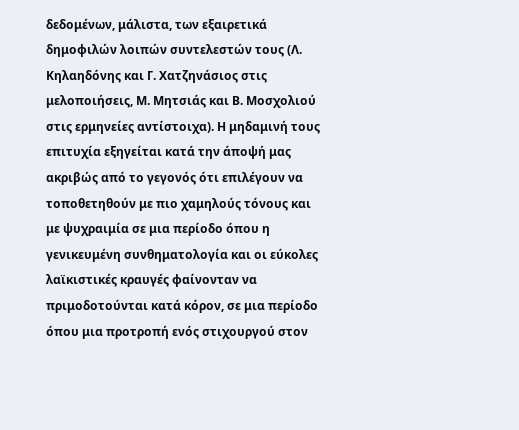δεδομένων, μάλιστα, των εξαιρετικά δημοφιλών λοιπών συντελεστών τους (Λ. Κηλαηδόνης και Γ. Χατζηνάσιος στις μελοποιήσεις, Μ. Μητσιάς και Β. Μοσχολιού στις ερμηνείες αντίστοιχα). Η μηδαμινή τους επιτυχία εξηγείται κατά την άποψή μας ακριβώς από το γεγονός ότι επιλέγουν να τοποθετηθούν με πιο χαμηλούς τόνους και με ψυχραιμία σε μια περίοδο όπου η γενικευμένη συνθηματολογία και οι εύκολες λαϊκιστικές κραυγές φαίνονταν να πριμοδοτούνται κατά κόρον, σε μια περίοδο όπου μια προτροπή ενός στιχουργού στον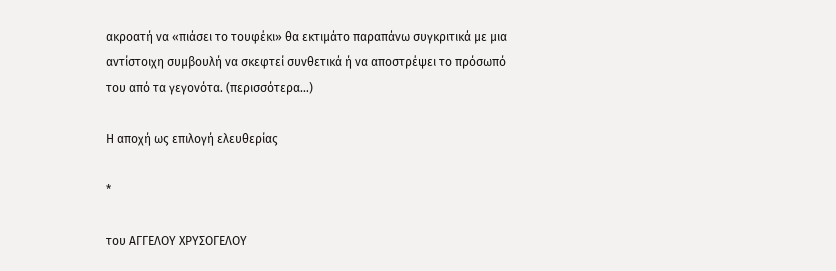ακροατή να «πιάσει το τουφέκι» θα εκτιμάτο παραπάνω συγκριτικά με μια αντίστοιχη συμβουλή να σκεφτεί συνθετικά ή να αποστρέψει το πρόσωπό του από τα γεγονότα. (περισσότερα…)

Η αποχή ως επιλογή ελευθερίας

*

του ΑΓΓΕΛΟΥ ΧΡΥΣΟΓΕΛΟΥ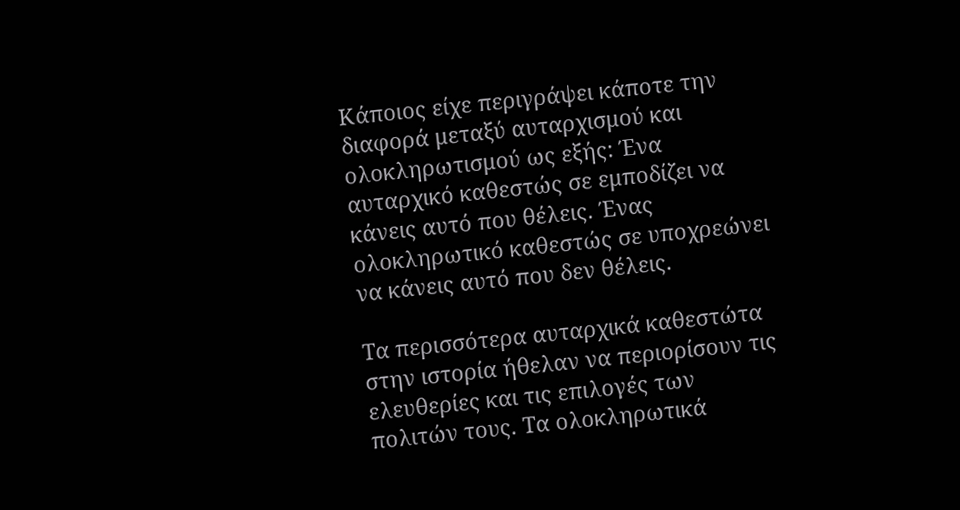Κάποιος είχε περιγράψει κάποτε την διαφορά μεταξύ αυταρχισμού και ολοκληρωτισμού ως εξής: Ένα αυταρχικό καθεστώς σε εμποδίζει να κάνεις αυτό που θέλεις. Ένας ολοκληρωτικό καθεστώς σε υποχρεώνει να κάνεις αυτό που δεν θέλεις.

Τα περισσότερα αυταρχικά καθεστώτα στην ιστορία ήθελαν να περιορίσουν τις ελευθερίες και τις επιλογές των πολιτών τους. Τα ολοκληρωτικά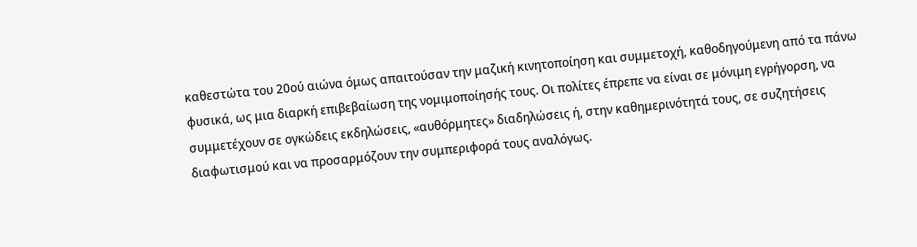καθεστώτα του 20ού αιώνα όμως απαιτούσαν την μαζική κινητοποίηση και συμμετοχή, καθοδηγούμενη από τα πάνω φυσικά, ως μια διαρκή επιβεβαίωση της νομιμοποίησής τους. Οι πολίτες έπρεπε να είναι σε μόνιμη εγρήγορση, να συμμετέχουν σε ογκώδεις εκδηλώσεις, «αυθόρμητες» διαδηλώσεις ή, στην καθημερινότητά τους, σε συζητήσεις διαφωτισμού και να προσαρμόζουν την συμπεριφορά τους αναλόγως.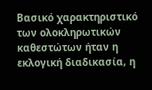Βασικό χαρακτηριστικό των ολοκληρωτικών καθεστώτων ήταν η εκλογική διαδικασία, η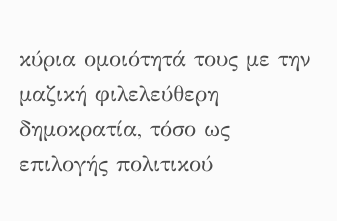κύρια ομοιότητά τους με την μαζική φιλελεύθερη δημοκρατία, τόσο ως επιλογής πολιτικού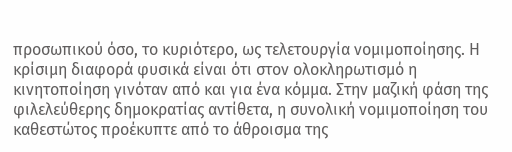προσωπικού όσο, το κυριότερο, ως τελετουργία νομιμοποίησης. Η κρίσιμη διαφορά φυσικά είναι ότι στον ολοκληρωτισμό η κινητοποίηση γινόταν από και για ένα κόμμα. Στην μαζική φάση της φιλελεύθερης δημοκρατίας αντίθετα, η συνολική νομιμοποίηση του καθεστώτος προέκυπτε από το άθροισμα της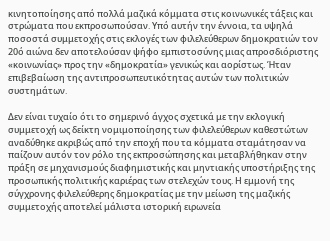κινητοποίησης από πολλά μαζικά κόμματα στις κοινωνικές τάξεις και στρώματα που εκπροσωπούσαν. Υπό αυτήν την έννοια, τα υψηλά ποσοστά συμμετοχής στις εκλογές των φιλελεύθερων δημοκρατιών τον 20ό αιώνα δεν αποτελούσαν ψήφο εμπιστοσύνης μιας απροσδιόριστης «κοινωνίας» προς την «δημοκρατία» γενικώς και αορίστως. Ήταν επιβεβαίωση της αντιπροσωπευτικότητας αυτών των πολιτικών συστημάτων.

Δεν είναι τυχαίο ότι το σημερινό άγχος σχετικά με την εκλογική συμμετοχή ως δείκτη νομιμοποίησης των φιλελεύθερων καθεστώτων αναδύθηκε ακριβώς από την εποχή που τα κόμματα σταμάτησαν να παίζουν αυτόν τον ρόλο της εκπροσώπησης και μεταβλήθηκαν στην πράξη σε μηχανισμούς διαφημιστικής και μηντιακής υποστήριξης της προσωπικής πολιτικής καριέρας των στελεχών τους. Η εμμονή της σύγχρονης φιλελεύθερης δημοκρατίας με την μείωση της μαζικής συμμετοχής αποτελεί μάλιστα ιστορική ειρωνεία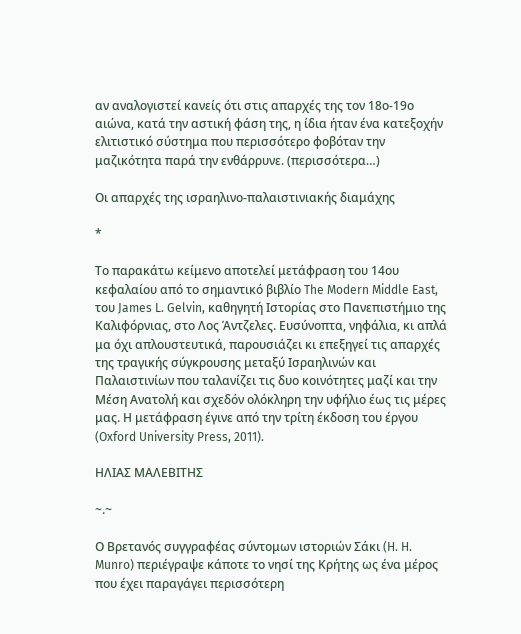αν αναλογιστεί κανείς ότι στις απαρχές της τον 18ο-19ο αιώνα, κατά την αστική φάση της, η ίδια ήταν ένα κατεξοχήν ελιτιστικό σύστημα που περισσότερο φοβόταν την μαζικότητα παρά την ενθάρρυνε. (περισσότερα…)

Οι απαρχές της ισραηλινο-παλαιστινιακής διαμάχης

*

Το παρακάτω κείμενο αποτελεί μετάφραση του 14ου κεφαλαίου από το σημαντικό βιβλίο The Modern Middle East, του James L. Gelvin, καθηγητή Ιστορίας στο Πανεπιστήμιο της Καλιφόρνιας, στο Λος Άντζελες. Ευσύνοπτα, νηφάλια, κι απλά μα όχι απλουστευτικά, παρουσιάζει κι επεξηγεί τις απαρχές της τραγικής σύγκρουσης μεταξύ Ισραηλινών και Παλαιστινίων που ταλανίζει τις δυο κοινότητες μαζί και την Μέση Ανατολή και σχεδόν ολόκληρη την υφήλιο έως τις μέρες μας. Η μετάφραση έγινε από την τρίτη έκδοση του έργου (Oxford University Press, 2011).

ΗΛΙΑΣ ΜΑΛΕΒΙΤΗΣ

~.~

Ο Βρετανός συγγραφέας σύντομων ιστοριών Σάκι (H. H. Munro) περιέγραψε κάποτε το νησί της Κρήτης ως ένα μέρος που έχει παραγάγει περισσότερη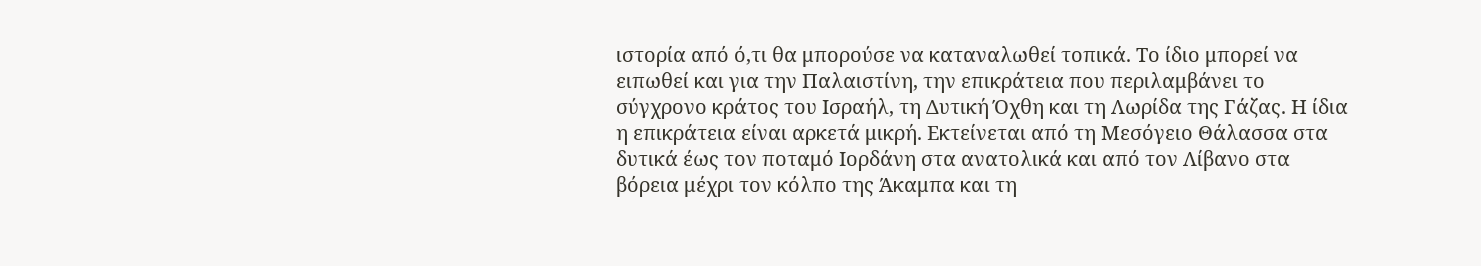ιστορία από ό,τι θα μπορούσε να καταναλωθεί τοπικά. Το ίδιο μπορεί να ειπωθεί και για την Παλαιστίνη, την επικράτεια που περιλαμβάνει το σύγχρονο κράτος του Ισραήλ, τη Δυτική Όχθη και τη Λωρίδα της Γάζας. Η ίδια η επικράτεια είναι αρκετά μικρή. Εκτείνεται από τη Μεσόγειο Θάλασσα στα δυτικά έως τον ποταμό Ιορδάνη στα ανατολικά και από τον Λίβανο στα βόρεια μέχρι τον κόλπο της Άκαμπα και τη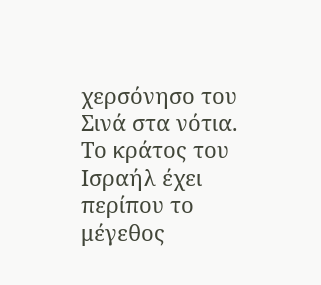χερσόνησο του Σινά στα νότια. Το κράτος του Ισραήλ έχει περίπου το μέγεθος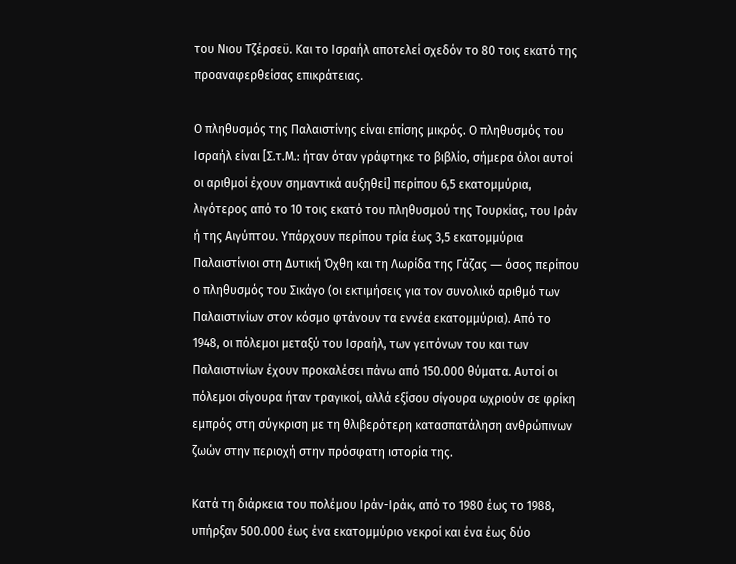του Νιου Τζέρσεϋ. Και το Ισραήλ αποτελεί σχεδόν το 80 τοις εκατό της προαναφερθείσας επικράτειας.

Ο πληθυσμός της Παλαιστίνης είναι επίσης μικρός. Ο πληθυσμός του Ισραήλ είναι [Σ.τ.Μ.: ήταν όταν γράφτηκε το βιβλίο, σήμερα όλοι αυτοί οι αριθμοί έχουν σημαντικά αυξηθεί] περίπου 6,5 εκατομμύρια, λιγότερος από το 10 τοις εκατό του πληθυσμού της Τουρκίας, του Ιράν ή της Αιγύπτου. Υπάρχουν περίπου τρία έως 3,5 εκατομμύρια Παλαιστίνιοι στη Δυτική Όχθη και τη Λωρίδα της Γάζας ― όσος περίπου ο πληθυσμός του Σικάγο (οι εκτιμήσεις για τον συνολικό αριθμό των Παλαιστινίων στον κόσμο φτάνουν τα εννέα εκατομμύρια). Από το 1948, οι πόλεμοι μεταξύ του Ισραήλ, των γειτόνων του και των Παλαιστινίων έχουν προκαλέσει πάνω από 150.000 θύματα. Αυτοί οι πόλεμοι σίγουρα ήταν τραγικοί, αλλά εξίσου σίγουρα ωχριούν σε φρίκη εμπρός στη σύγκριση με τη θλιβερότερη κατασπατάληση ανθρώπινων ζωών στην περιοχή στην πρόσφατη ιστορία της.

Κατά τη διάρκεια του πολέμου Ιράν-Ιράκ, από το 1980 έως το 1988, υπήρξαν 500.000 έως ένα εκατομμύριο νεκροί και ένα έως δύο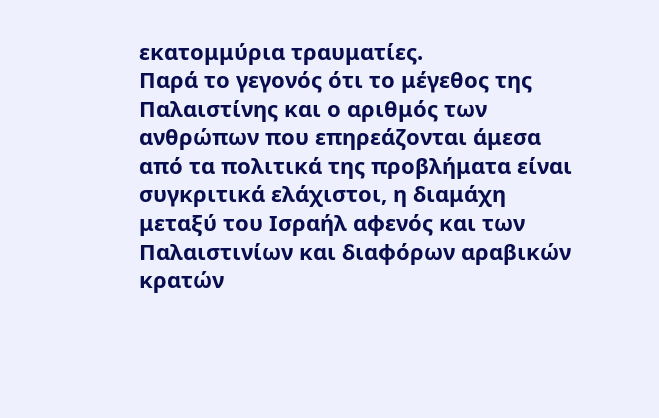εκατομμύρια τραυματίες.
Παρά το γεγονός ότι το μέγεθος της Παλαιστίνης και ο αριθμός των ανθρώπων που επηρεάζονται άμεσα από τα πολιτικά της προβλήματα είναι συγκριτικά ελάχιστοι, η διαμάχη μεταξύ του Ισραήλ αφενός και των Παλαιστινίων και διαφόρων αραβικών κρατών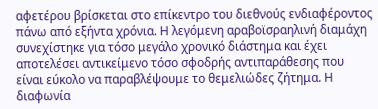αφετέρου βρίσκεται στο επίκεντρο του διεθνούς ενδιαφέροντος πάνω από εξήντα χρόνια. Η λεγόμενη αραβοϊσραηλινή διαμάχη συνεχίστηκε για τόσο μεγάλο χρονικό διάστημα και έχει αποτελέσει αντικείμενο τόσο σφοδρής αντιπαράθεσης που είναι εύκολο να παραβλέψουμε το θεμελιώδες ζήτημα. Η διαφωνία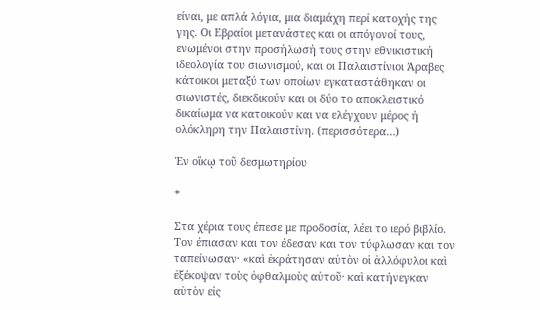είναι, με απλά λόγια, μια διαμάχη περί κατοχής της γης. Οι Εβραίοι μετανάστες και οι απόγονοί τους, ενωμένοι στην προσήλωσή τους στην εθνικιστική ιδεολογία του σιωνισμού, και οι Παλαιστίνιοι Άραβες κάτοικοι μεταξύ των οποίων εγκαταστάθηκαν οι σιωνιστές, διεκδικούν και οι δύο το αποκλειστικό δικαίωμα να κατοικούν και να ελέγχουν μέρος ή ολόκληρη την Παλαιστίνη. (περισσότερα…)

Ἐν οἴκῳ τοῦ δεσμωτηρίου

*

Στα χέρια τους έπεσε με προδοσία, λέει το ιερό βιβλίο. Τον έπιασαν και τον έδεσαν και τον τύφλωσαν και τον ταπείνωσαν· «καὶ ἐκράτησαν αὐτὸν οἱ ἀλλόφυλοι καὶ ἐξέκοψαν τοὺς ὀφθαλμοὺς αὐτοῦ· καὶ κατήνεγκαν αὐτὸν εἰς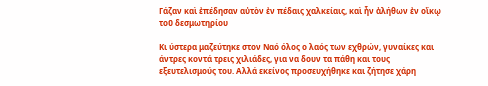Γάζαν καὶ ἐπέδησαν αὐτὸν ἐν πέδαις χαλκείαις, καὶ ἦν ἀλήθων ἐν οἴκῳ τοῦ δεσμωτηρίου

Κι ύστερα μαζεύτηκε στον Ναό όλος ο λαός των εχθρών, γυναίκες και άντρες κοντά τρεις χιλιάδες, για να δουν τα πάθη και τους εξευτελισμούς του. Αλλά εκείνος προσευχήθηκε και ζήτησε χάρη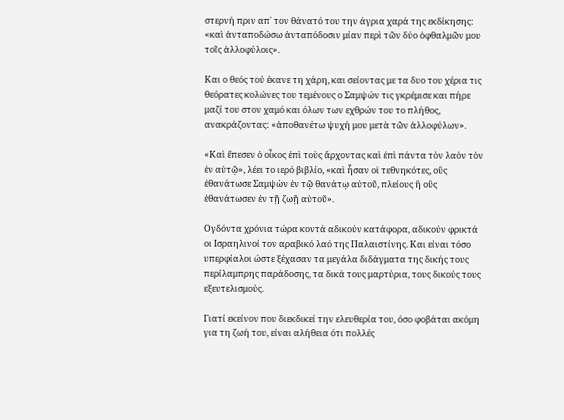στερνή πριν απ΄ τον θάνατό του την άγρια χαρά της εκδίκησης: «καὶ ἀνταποδώσω ἀνταπόδοσιν μίαν περὶ τῶν δύο ὀφθαλμῶν μου τοῖς ἀλλοφύλοις».

Και ο θεός τού έκανε τη χάρη, και σείοντας με τα δυο του χέρια τις θεόρατες κολώνες του τεμένους ο Σαμψών τις γκρέμισε και πήρε μαζί του στον χαμό και όλων των εχθρών του το πλήθος, ανακράζοντας: «ἀποθανέτω ψυχή μου μετὰ τῶν ἀλλοφύλων».

«Καὶ ἔπεσεν ὁ οἶκος ἐπὶ τοὺς ἄρχοντας καὶ ἐπὶ πάντα τὸν λαὸν τὸν ἐν αὐτῷ», λέει το ιερό βιβλίο, «καὶ ἦσαν οἱ τεθνηκότες, οὓς ἐθανάτωσε Σαμψὼν ἐν τῷ θανάτῳ αὐτοῦ, πλείους ἢ οὓς ἐθανάτωσεν ἐν τῇ ζωῇ αὐτοῦ».

Ογδόντα χρόνια τώρα κοντά αδικούν κατάφορα, αδικούν φρικτά οι Ισραηλινοί τον αραβικό λαό της Παλαιστίνης. Και είναι τόσο υπερφίαλοι ώστε ξέχασαν τα μεγάλα διδάγματα της δικής τους περίλαμπρης παράδοσης, τα δικά τους μαρτύρια, τους δικούς τους εξευτελισμούς.

Γιατί εκείνον που διεκδικεί την ελευθερία του, όσο φοβάται ακόμη για τη ζωή του, είναι αλήθεια ότι πολλές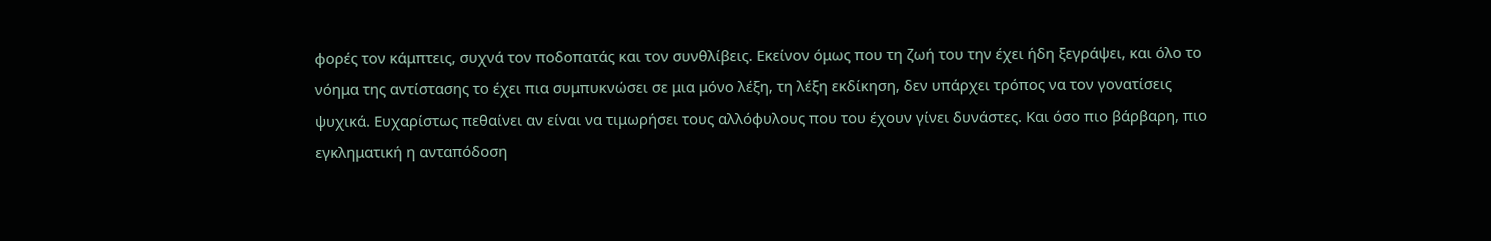φορές τον κάμπτεις, συχνά τον ποδοπατάς και τον συνθλίβεις. Εκείνον όμως που τη ζωή του την έχει ήδη ξεγράψει, και όλο το νόημα της αντίστασης το έχει πια συμπυκνώσει σε μια μόνο λέξη, τη λέξη εκδίκηση, δεν υπάρχει τρόπος να τον γονατίσεις ψυχικά. Ευχαρίστως πεθαίνει αν είναι να τιμωρήσει τους αλλόφυλους που του έχουν γίνει δυνάστες. Και όσο πιο βάρβαρη, πιο εγκληματική η ανταπόδοση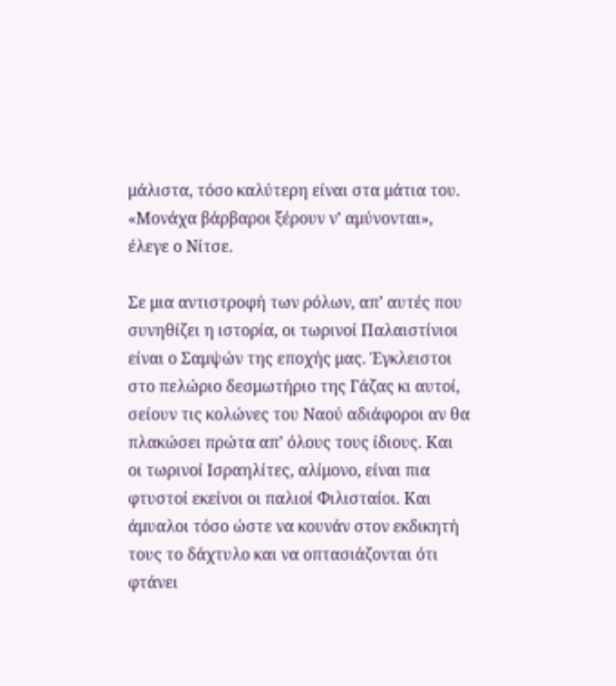μάλιστα, τόσο καλύτερη είναι στα μάτια του. «Μονάχα βάρβαροι ξέρουν ν’ αμύνονται», έλεγε ο Νίτσε.

Σε μια αντιστροφή των ρόλων, απ’ αυτές που συνηθίζει η ιστορία, οι τωρινοί Παλαιστίνιοι είναι ο Σαμψών της εποχής μας. Έγκλειστοι στο πελώριο δεσμωτήριο της Γάζας κι αυτοί, σείουν τις κολώνες του Ναού αδιάφοροι αν θα πλακώσει πρώτα απ’ όλους τους ίδιους. Και οι τωρινοί Ισραηλίτες, αλίμονο, είναι πια φτυστοί εκείνοι οι παλιοί Φιλισταίοι. Και άμυαλοι τόσο ώστε να κουνάν στον εκδικητή τους το δάχτυλο και να οπτασιάζονται ότι φτάνει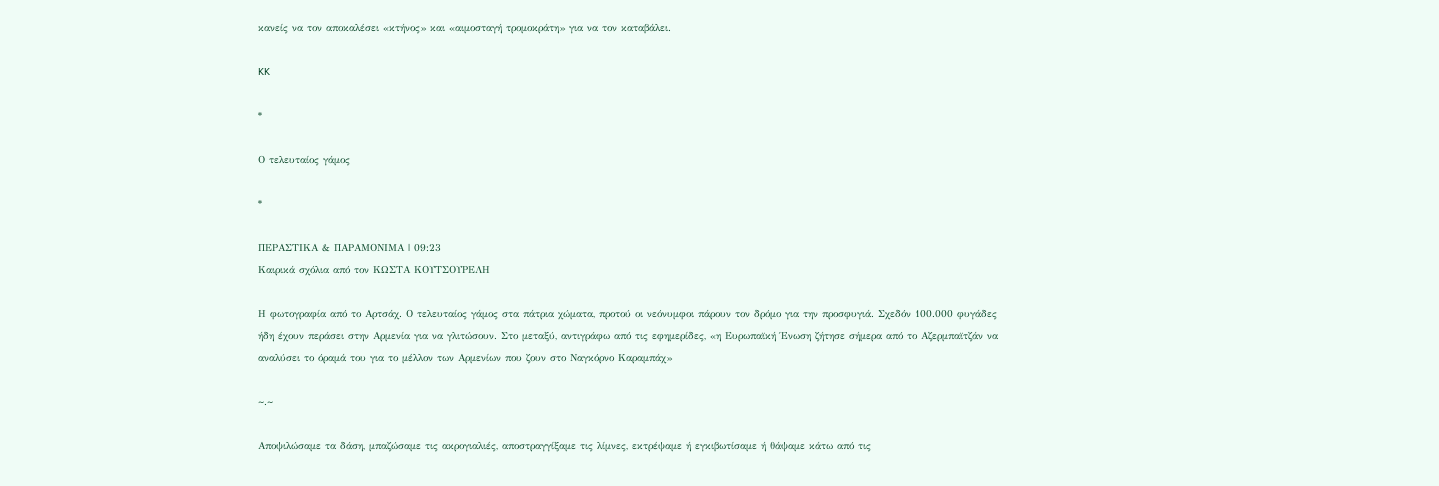κανείς να τον αποκαλέσει «κτήνος» και «αιμοσταγή τρομοκράτη» για να τον καταβάλει.

KK

*

Ο τελευταίος γάμος

*

ΠΕΡΑΣΤΙΚΑ & ΠΑΡΑΜΟΝΙΜΑ | 09:23
Καιρικά σχόλια από τον ΚΩΣΤΑ ΚΟΥΤΣΟΥΡΕΛΗ

Η φωτογραφία από το Αρτσάχ. Ο τελευταίος γάμος στα πάτρια χώματα, προτού οι νεόνυμφοι πάρουν τον δρόμο για την προσφυγιά. Σχεδόν 100.000 φυγάδες ήδη έχουν περάσει στην Αρμενία για να γλιτώσουν. Στο μεταξύ, αντιγράφω από τις εφημερίδες, «η Ευρωπαϊκή Ένωση ζήτησε σήμερα από το Αζερμπαϊτζάν να αναλύσει το όραμά του για το μέλλον των Αρμενίων που ζουν στο Ναγκόρνο Καραμπάχ»

~.~

Αποψιλώσαμε τα δάση, μπαζώσαμε τις ακρογιαλιές, αποστραγγίξαμε τις λίμνες, εκτρέψαμε ή εγκιβωτίσαμε ή θάψαμε κάτω από τις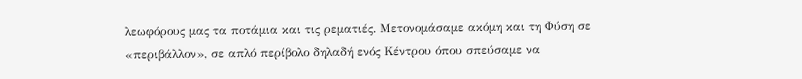λεωφόρους μας τα ποτάμια και τις ρεματιές. Μετονομάσαμε ακόμη και τη Φύση σε «περιβάλλον», σε απλό περίβολο δηλαδή ενός Κέντρου όπου σπεύσαμε να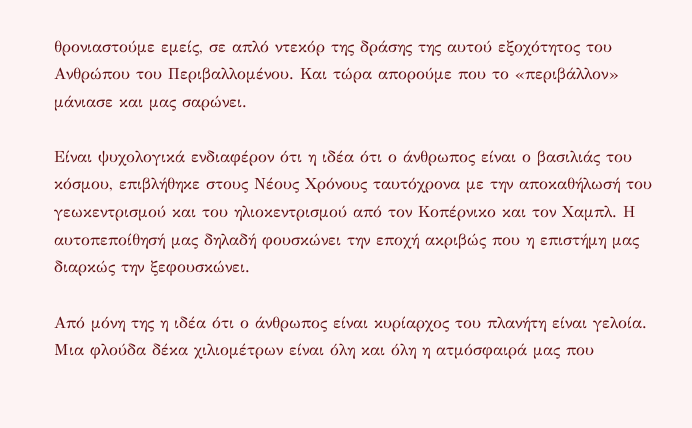θρονιαστούμε εμείς, σε απλό ντεκόρ της δράσης της αυτού εξοχότητος του Ανθρώπου του Περιβαλλομένου. Και τώρα απορούμε που το «περιβάλλον» μάνιασε και μας σαρώνει.

Είναι ψυχολογικά ενδιαφέρον ότι η ιδέα ότι ο άνθρωπος είναι ο βασιλιάς του κόσμου, επιβλήθηκε στους Νέους Χρόνους ταυτόχρονα με την αποκαθήλωσή του γεωκεντρισμού και του ηλιοκεντρισμού από τον Κοπέρνικο και τον Χαμπλ. Η αυτοπεποίθησή μας δηλαδή φουσκώνει την εποχή ακριβώς που η επιστήμη μας διαρκώς την ξεφουσκώνει.

Από μόνη της η ιδέα ότι ο άνθρωπος είναι κυρίαρχος του πλανήτη είναι γελοία. Μια φλούδα δέκα χιλιομέτρων είναι όλη και όλη η ατμόσφαιρά μας που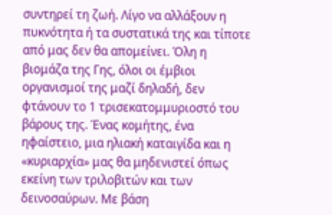συντηρεί τη ζωή. Λίγο να αλλάξουν η πυκνότητα ή τα συστατικά της και τίποτε από μας δεν θα απομείνει. Όλη η βιομάζα της Γης, όλοι οι έμβιοι οργανισμοί της μαζί δηλαδή, δεν φτάνουν το 1 τρισεκατομμυριοστό του βάρους της. Ένας κομήτης, ένα ηφαίστειο, μια ηλιακή καταιγίδα και η «κυριαρχία» μας θα μηδενιστεί όπως εκείνη των τριλοβιτών και των δεινοσαύρων. Με βάση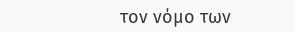τον νόμο των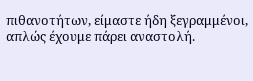πιθανοτήτων, είμαστε ήδη ξεγραμμένοι, απλώς έχουμε πάρει αναστολή.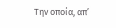Την οποία, απ’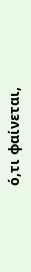ό,τι φαίνεται,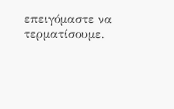επειγόμαστε να τερματίσουμε.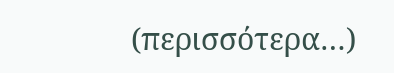(περισσότερα…)